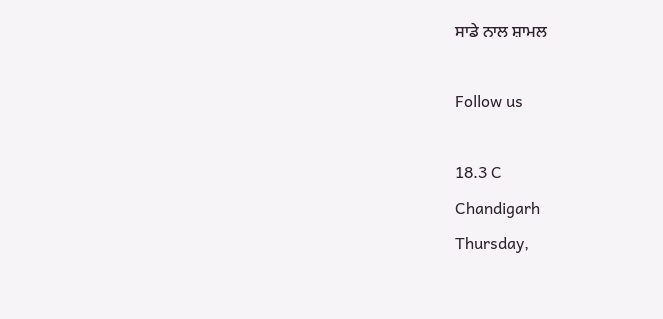ਸਾਡੇ ਨਾਲ ਸ਼ਾਮਲ

Follow us

18.3 C
Chandigarh
Thursday,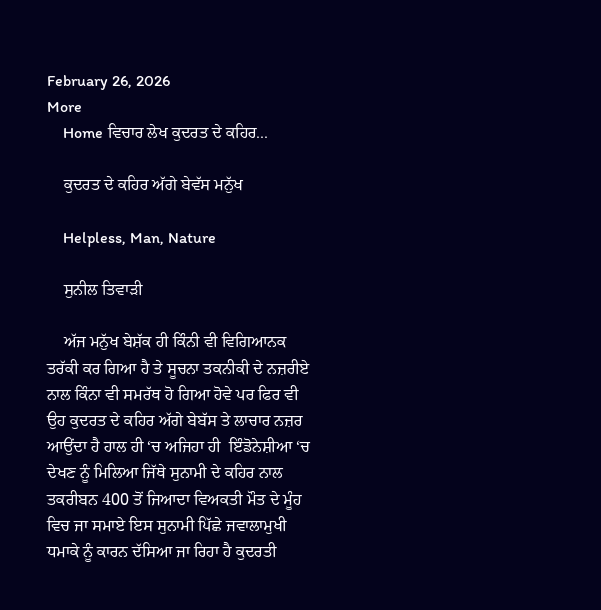February 26, 2026
More
    Home ਵਿਚਾਰ ਲੇਖ ਕੁਦਰਤ ਦੇ ਕਹਿਰ...

    ਕੁਦਰਤ ਦੇ ਕਹਿਰ ਅੱਗੇ ਬੇਵੱਸ ਮਨੁੱਖ

    Helpless, Man, Nature

    ਸੁਨੀਲ ਤਿਵਾੜੀ

    ਅੱਜ ਮਨੁੱਖ ਬੇਸ਼ੱਕ ਹੀ ਕਿੰਨੀ ਵੀ ਵਿਗਿਆਨਕ ਤਰੱਕੀ ਕਰ ਗਿਆ ਹੈ ਤੇ ਸੂਚਨਾ ਤਕਨੀਕੀ ਦੇ ਨਜ਼ਰੀਏ ਨਾਲ ਕਿੰਨਾ ਵੀ ਸਮਰੱਥ ਹੋ ਗਿਆ ਹੋਵੇ ਪਰ ਫਿਰ ਵੀ ਉਹ ਕੁਦਰਤ ਦੇ ਕਹਿਰ ਅੱਗੇ ਬੇਬੱਸ ਤੇ ਲਾਚਾਰ ਨਜ਼ਰ ਆਉਂਦਾ ਹੈ ਹਾਲ ਹੀ ‘ਚ ਅਜਿਹਾ ਹੀ  ਇੰਡੋਨੇਸ਼ੀਆ ‘ਚ ਦੇਖਣ ਨੂੰ ਮਿਲਿਆ ਜਿੱਥੇ ਸੁਨਾਮੀ ਦੇ ਕਹਿਰ ਨਾਲ ਤਕਰੀਬਨ 400 ਤੋਂ ਜਿਆਦਾ ਵਿਅਕਤੀ ਮੌਤ ਦੇ ਮੂੰਹ ਵਿਚ ਜਾ ਸਮਾਏ ਇਸ ਸੁਨਾਮੀ ਪਿੱਛੇ ਜਵਾਲਾਮੁਖੀ ਧਮਾਕੇ ਨੂੰ ਕਾਰਨ ਦੱਸਿਆ ਜਾ ਰਿਹਾ ਹੈ ਕੁਦਰਤੀ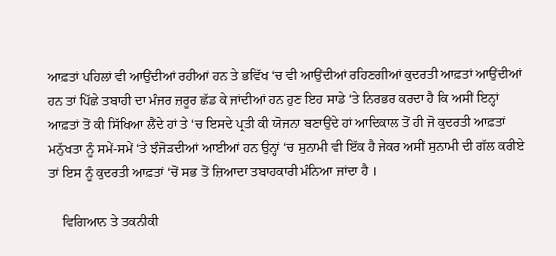ਆਫ਼ਤਾਂ ਪਹਿਲਾਂ ਵੀ ਆਉਂਦੀਆਂ ਰਹੀਆਂ ਹਨ ਤੇ ਭਵਿੱਖ ‘ਚ ਵੀ ਆਉਂਦੀਆਂ ਰਹਿਣਗੀਆਂ ਕੁਦਰਤੀ ਆਫ਼ਤਾਂ ਆਉਂਦੀਆਂ ਹਨ ਤਾਂ ਪਿੱਛੇ ਤਬਾਹੀ ਦਾ ਮੰਜਰ ਜ਼ਰੂਰ ਛੱਡ ਕੇ ਜਾਂਦੀਆਂ ਹਨ ਹੁਣ ਇਹ ਸਾਡੇ ‘ਤੇ ਨਿਰਭਰ ਕਰਦਾ ਹੈ ਕਿ ਅਸੀਂ ਇਨ੍ਹਾਂ ਆਫ਼ਤਾਂ ਤੋਂ ਕੀ ਸਿੱਖਿਆ ਲੈਂਦੇ ਹਾਂ ਤੇ ‘ਚ ਇਸਦੇ ਪ੍ਰਤੀ ਕੀ ਯੋਜਨਾ ਬਣਾਉਂਦੇ ਹਾਂ ਆਦਿਕਾਲ ਤੋਂ ਹੀ ਜੋ ਕੁਦਰਤੀ ਆਫ਼ਤਾਂ ਮਨੁੱਖਤਾ ਨੂੰ ਸਮੇਂ-ਸਮੇਂ ‘ਤੇ ਝੰਜੋੜਦੀਆਂ ਆਈਆਂ ਹਨ ਉਨ੍ਹਾਂ ‘ਚ ਸੁਨਾਮੀ ਵੀ ਇੱਕ ਹੈ ਜੇਕਰ ਅਸੀਂ ਸੁਨਾਮੀ ਦੀ ਗੱਲ ਕਰੀਏ ਤਾਂ ਇਸ ਨੂੰ ਕੁਦਰਤੀ ਆਫ਼ਤਾਂ ‘ਚੋਂ ਸਭ ਤੋਂ ਜ਼ਿਆਦਾ ਤਬਾਹਕਾਰੀ ਮੰਨਿਆ ਜਾਂਦਾ ਹੈ ।

    ਵਿਗਿਆਨ ਤੇ ਤਕਨੀਕੀ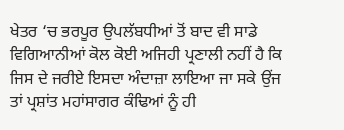ਖੇਤਰ ‘ਚ ਭਰਪੂਰ ਉਪਲੱਬਧੀਆਂ ਤੋਂ ਬਾਦ ਵੀ ਸਾਡੇ ਵਿਗਿਆਨੀਆਂ ਕੋਲ ਕੋਈ ਅਜਿਹੀ ਪ੍ਰਣਾਲੀ ਨਹੀਂ ਹੈ ਕਿ ਜਿਸ ਦੇ ਜਰੀਏ ਇਸਦਾ ਅੰਦਾਜ਼ਾ ਲਾਇਆ ਜਾ ਸਕੇ ਉਂਜ ਤਾਂ ਪ੍ਰਸ਼ਾਂਤ ਮਹਾਂਸਾਗਰ ਕੰਢਿਆਂ ਨੂੰ ਹੀ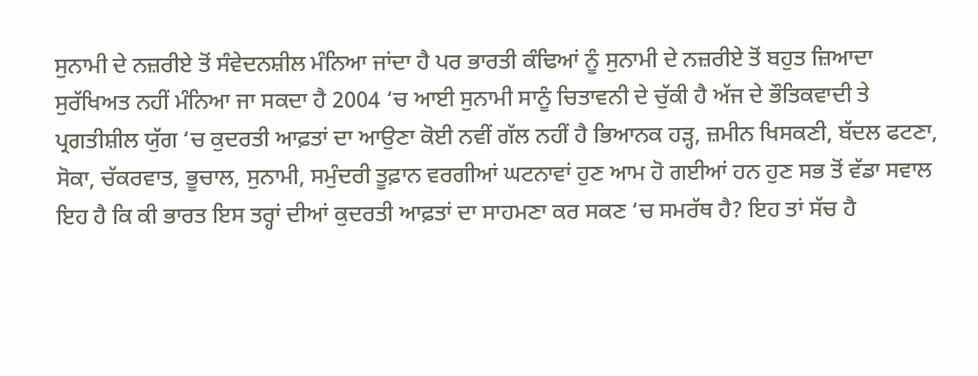ਸੁਨਾਮੀ ਦੇ ਨਜ਼ਰੀਏ ਤੋਂ ਸੰਵੇਦਨਸ਼ੀਲ ਮੰਨਿਆ ਜਾਂਦਾ ਹੈ ਪਰ ਭਾਰਤੀ ਕੰਢਿਆਂ ਨੂੰ ਸੁਨਾਮੀ ਦੇ ਨਜ਼ਰੀਏ ਤੋਂ ਬਹੁਤ ਜ਼ਿਆਦਾ ਸੁਰੱਖਿਅਤ ਨਹੀਂ ਮੰਨਿਆ ਜਾ ਸਕਦਾ ਹੈ 2004 ‘ਚ ਆਈ ਸੁਨਾਮੀ ਸਾਨੂੰ ਚਿਤਾਵਨੀ ਦੇ ਚੁੱਕੀ ਹੈ ਅੱਜ ਦੇ ਭੌਤਿਕਵਾਦੀ ਤੇ ਪ੍ਰਗਤੀਸ਼ੀਲ ਯੁੱਗ ‘ਚ ਕੁਦਰਤੀ ਆਫ਼ਤਾਂ ਦਾ ਆਉਣਾ ਕੋਈ ਨਵੀਂ ਗੱਲ ਨਹੀਂ ਹੈ ਭਿਆਨਕ ਹੜ੍ਹ, ਜ਼ਮੀਨ ਖਿਸਕਣੀ, ਬੱਦਲ ਫਟਣਾ, ਸੋਕਾ, ਚੱਕਰਵਾਤ, ਭੂਚਾਲ, ਸੁਨਾਮੀ, ਸਮੁੰਦਰੀ ਤੂਫ਼ਾਨ ਵਰਗੀਆਂ ਘਟਨਾਵਾਂ ਹੁਣ ਆਮ ਹੋ ਗਈਆਂ ਹਨ ਹੁਣ ਸਭ ਤੋਂ ਵੱਡਾ ਸਵਾਲ ਇਹ ਹੈ ਕਿ ਕੀ ਭਾਰਤ ਇਸ ਤਰ੍ਹਾਂ ਦੀਆਂ ਕੁਦਰਤੀ ਆਫ਼ਤਾਂ ਦਾ ਸਾਹਮਣਾ ਕਰ ਸਕਣ ‘ਚ ਸਮਰੱਥ ਹੈ? ਇਹ ਤਾਂ ਸੱਚ ਹੈ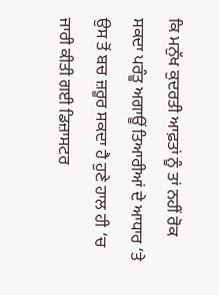ਕਿ ਮਨੁੱਖ ਕੁਦਰਤੀ ਆਫ਼ਤਾਂ ਨੂੰ ਤਾਂ ਨਹੀਂ ਰੋਕ ਸਕਦਾ ਪਰੰਤੂ ਅਗਾਊਂ ਤਿਆਰੀਆਂ ਦੇ ਆਧਾਰ ‘ਤੇ ਉਸ ਤੋਂ ਬਚ ਜ਼ਰੂਰ ਸਕਦਾ ਹੈ ਹੁਣੇ ਹਾਲ ਹੀ ‘ਚ ਜਾਰੀ ਕੀਤੀ ਗਈ ਡਿਜ਼ਾਸਟਰ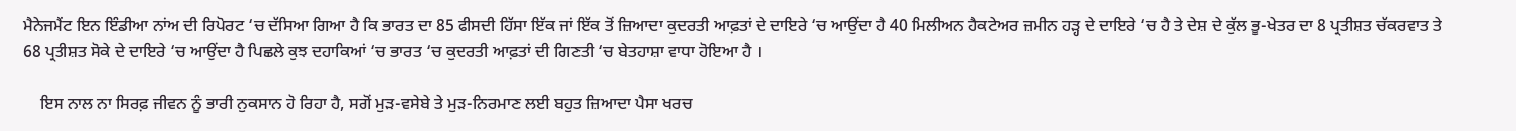ਮੈਨੇਜਮੈਂਟ ਇਨ ਇੰਡੀਆ ਨਾਂਅ ਦੀ ਰਿਪੋਰਟ ‘ਚ ਦੱਸਿਆ ਗਿਆ ਹੈ ਕਿ ਭਾਰਤ ਦਾ 85 ਫੀਸਦੀ ਹਿੱਸਾ ਇੱਕ ਜਾਂ ਇੱਕ ਤੋਂ ਜ਼ਿਆਦਾ ਕੁਦਰਤੀ ਆਫ਼ਤਾਂ ਦੇ ਦਾਇਰੇ ‘ਚ ਆਉਂਦਾ ਹੈ 40 ਮਿਲੀਅਨ ਹੈਕਟੇਅਰ ਜ਼ਮੀਨ ਹੜ੍ਹ ਦੇ ਦਾਇਰੇ ‘ਚ ਹੈ ਤੇ ਦੇਸ਼ ਦੇ ਕੁੱਲ ਭੂ-ਖੇਤਰ ਦਾ 8 ਪ੍ਰਤੀਸ਼ਤ ਚੱਕਰਵਾਤ ਤੇ 68 ਪ੍ਰਤੀਸ਼ਤ ਸੋਕੇ ਦੇ ਦਾਇਰੇ ‘ਚ ਆਉਂਦਾ ਹੈ ਪਿਛਲੇ ਕੁਝ ਦਹਾਕਿਆਂ ‘ਚ ਭਾਰਤ ‘ਚ ਕੁਦਰਤੀ ਆਫ਼ਤਾਂ ਦੀ ਗਿਣਤੀ ‘ਚ ਬੇਤਹਾਸ਼ਾ ਵਾਧਾ ਹੋਇਆ ਹੈ ।

    ਇਸ ਨਾਲ ਨਾ ਸਿਰਫ਼ ਜੀਵਨ ਨੂੰ ਭਾਰੀ ਨੁਕਸਾਨ ਹੋ ਰਿਹਾ ਹੈ, ਸਗੋਂ ਮੁੜ-ਵਸੇਬੇ ਤੇ ਮੁੜ-ਨਿਰਮਾਣ ਲਈ ਬਹੁਤ ਜ਼ਿਆਦਾ ਪੈਸਾ ਖਰਚ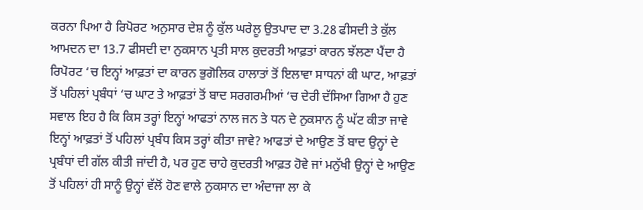ਕਰਨਾ ਪਿਆ ਹੈ ਰਿਪੋਰਟ ਅਨੁਸਾਰ ਦੇਸ਼ ਨੂੰ ਕੁੱਲ ਘਰੇਲੂ ਉਤਪਾਦ ਦਾ 3.28 ਫੀਸਦੀ ਤੇ ਕੁੱਲ ਆਮਦਨ ਦਾ 13.7 ਫੀਸਦੀ ਦਾ ਨੁਕਸਾਨ ਪ੍ਰਤੀ ਸਾਲ ਕੁਦਰਤੀ ਆਫ਼ਤਾਂ ਕਾਰਨ ਝੱਲਣਾ ਪੈਂਦਾ ਹੈ ਰਿਪੋਰਟ ‘ਚ ਇਨ੍ਹਾਂ ਆਫ਼ਤਾਂ ਦਾ ਕਾਰਨ ਭੁਗੋਲਿਕ ਹਾਲਾਤਾਂ ਤੋਂ ਇਲਾਵਾ ਸਾਧਨਾਂ ਕੀ ਘਾਟ, ਆਫ਼ਤਾਂ ਤੋਂ ਪਹਿਲਾਂ ਪ੍ਰਬੰਧਾਂ ‘ਚ ਘਾਟ ਤੇ ਆਫ਼ਤਾਂ ਤੋਂ ਬਾਦ ਸਰਗਰਮੀਆਂ ‘ਚ ਦੇਰੀ ਦੱਸਿਆ ਗਿਆ ਹੈ ਹੁਣ ਸਵਾਲ ਇਹ ਹੈ ਕਿ ਕਿਸ ਤਰ੍ਹਾਂ ਇਨ੍ਹਾਂ ਆਫਤਾਂ ਨਾਲ ਜਨ ਤੇ ਧਨ ਦੇ ਨੁਕਸਾਨ ਨੂੰ ਘੱਟ ਕੀਤਾ ਜਾਵੇ ਇਨ੍ਹਾਂ ਆਫ਼ਤਾਂ ਤੋਂ ਪਹਿਲਾਂ ਪ੍ਰਬੰਧ ਕਿਸ ਤਰ੍ਹਾਂ ਕੀਤਾ ਜਾਵੇ? ਆਫਤਾਂ ਦੇ ਆਉਣ ਤੋਂ ਬਾਦ ਉਨ੍ਹਾਂ ਦੇ ਪ੍ਰਬੰਧਾਂ ਦੀ ਗੱਲ ਕੀਤੀ ਜਾਂਦੀ ਹੈ, ਪਰ ਹੁਣ ਚਾਹੇ ਕੁਦਰਤੀ ਆਫ਼ਤ ਹੋਵੇ ਜਾਂ ਮਨੁੱਖੀ ਉਨ੍ਹਾਂ ਦੇ ਆਉਣ ਤੋਂ ਪਹਿਲਾਂ ਹੀ ਸਾਨੂੰ ਉਨ੍ਹਾਂ ਵੱਲੋਂ ਹੋਣ ਵਾਲੇ ਨੁਕਸਾਨ ਦਾ ਅੰਦਾਜਾ ਲਾ ਕੇ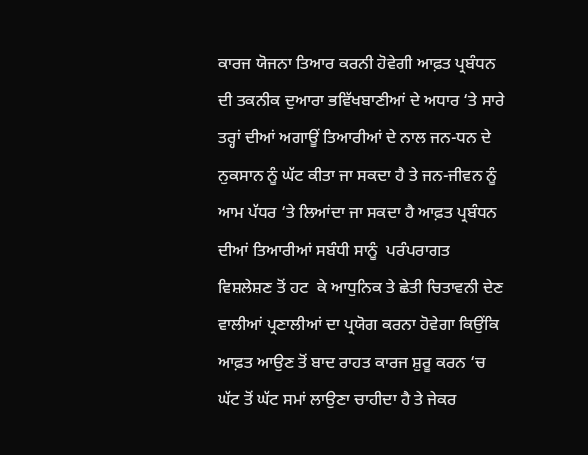ਕਾਰਜ ਯੋਜਨਾ ਤਿਆਰ ਕਰਨੀ ਹੋਵੇਗੀ ਆਫ਼ਤ ਪ੍ਰਬੰਧਨ ਦੀ ਤਕਨੀਕ ਦੁਆਰਾ ਭਵਿੱਖਬਾਣੀਆਂ ਦੇ ਅਧਾਰ ‘ਤੇ ਸਾਰੇ ਤਰ੍ਹਾਂ ਦੀਆਂ ਅਗਾਊਂ ਤਿਆਰੀਆਂ ਦੇ ਨਾਲ ਜਨ-ਧਨ ਦੇ ਨੁਕਸਾਨ ਨੂੰ ਘੱਟ ਕੀਤਾ ਜਾ ਸਕਦਾ ਹੈ ਤੇ ਜਨ-ਜੀਵਨ ਨੂੰ ਆਮ ਪੱਧਰ ‘ਤੇ ਲਿਆਂਦਾ ਜਾ ਸਕਦਾ ਹੈ ਆਫ਼ਤ ਪ੍ਰਬੰਧਨ ਦੀਆਂ ਤਿਆਰੀਆਂ ਸਬੰਧੀ ਸਾਨੂੰ  ਪਰੰਪਰਾਗਤ ਵਿਸ਼ਲੇਸ਼ਣ ਤੋਂ ਹਟ  ਕੇ ਆਧੁਨਿਕ ਤੇ ਛੇਤੀ ਚਿਤਾਵਨੀ ਦੇਣ ਵਾਲੀਆਂ ਪ੍ਰਣਾਲੀਆਂ ਦਾ ਪ੍ਰਯੋਗ ਕਰਨਾ ਹੋਵੇਗਾ ਕਿਉਂਕਿ ਆਫ਼ਤ ਆਉਣ ਤੋਂ ਬਾਦ ਰਾਹਤ ਕਾਰਜ ਸ਼ੁਰੂ ਕਰਨ ‘ਚ ਘੱਟ ਤੋਂ ਘੱਟ ਸਮਾਂ ਲਾਉਣਾ ਚਾਹੀਦਾ ਹੈ ਤੇ ਜੇਕਰ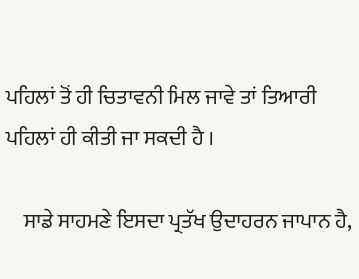ਪਹਿਲਾਂ ਤੋਂ ਹੀ ਚਿਤਾਵਨੀ ਮਿਲ ਜਾਵੇ ਤਾਂ ਤਿਆਰੀ ਪਹਿਲਾਂ ਹੀ ਕੀਤੀ ਜਾ ਸਕਦੀ ਹੈ ।

    ਸਾਡੇ ਸਾਹਮਣੇ ਇਸਦਾ ਪ੍ਰਤੱਖ ਉਦਾਹਰਨ ਜਾਪਾਨ ਹੈ,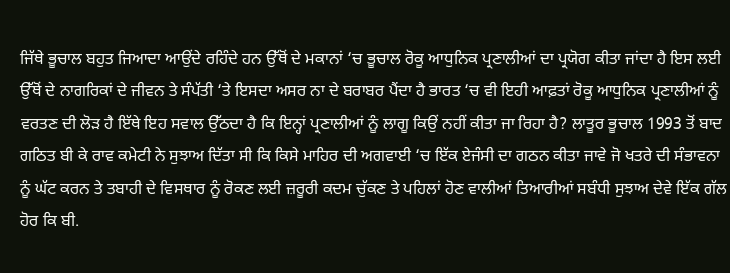ਜਿੱਥੇ ਭੂਚਾਲ ਬਹੁਤ ਜਿਆਦਾ ਆਉਂਦੇ ਰਹਿੰਦੇ ਹਨ ਉੱਥੋਂ ਦੇ ਮਕਾਨਾਂ ‘ਚ ਭੂਚਾਲ ਰੋਕੂ ਆਧੁਨਿਕ ਪ੍ਰਣਾਲੀਆਂ ਦਾ ਪ੍ਰਯੋਗ ਕੀਤਾ ਜਾਂਦਾ ਹੈ ਇਸ ਲਈ ਉੱਥੋਂ ਦੇ ਨਾਗਰਿਕਾਂ ਦੇ ਜੀਵਨ ਤੇ ਸੰਪੱਤੀ ‘ਤੇ ਇਸਦਾ ਅਸਰ ਨਾ ਦੇ ਬਰਾਬਰ ਪੈਂਦਾ ਹੈ ਭਾਰਤ ‘ਚ ਵੀ ਇਹੀ ਆਫ਼ਤਾਂ ਰੋਕੂ ਆਧੁਨਿਕ ਪ੍ਰਣਾਲੀਆਂ ਨੂੰ ਵਰਤਣ ਦੀ ਲੋੜ ਹੈ ਇੱਥੇ ਇਹ ਸਵਾਲ ਉੱਠਦਾ ਹੈ ਕਿ ਇਨ੍ਹਾਂ ਪ੍ਰਣਾਲੀਆਂ ਨੂੰ ਲਾਗੂ ਕਿਉਂ ਨਹੀਂ ਕੀਤਾ ਜਾ ਰਿਹਾ ਹੈ? ਲਾਤੂਰ ਭੂਚਾਲ 1993 ਤੋਂ ਬਾਦ ਗਠਿਤ ਬੀ ਕੇ ਰਾਵ ਕਮੇਟੀ ਨੇ ਸੁਝਾਅ ਦਿੱਤਾ ਸੀ ਕਿ ਕਿਸੇ ਮਾਹਿਰ ਦੀ ਅਗਵਾਈ ‘ਚ ਇੱਕ ਏਜੰਸੀ ਦਾ ਗਠਨ ਕੀਤਾ ਜਾਵੇ ਜੋ ਖਤਰੇ ਦੀ ਸੰਭਾਵਨਾ ਨੂੰ ਘੱਟ ਕਰਨ ਤੇ ਤਬਾਹੀ ਦੇ ਵਿਸਥਾਰ ਨੂੰ ਰੋਕਣ ਲਈ ਜ਼ਰੂਰੀ ਕਦਮ ਚੁੱਕਣ ਤੇ ਪਹਿਲਾਂ ਹੋਣ ਵਾਲੀਆਂ ਤਿਆਰੀਆਂ ਸਬੰਧੀ ਸੁਝਾਅ ਦੇਵੇ ਇੱਕ ਗੱਲ ਹੋਰ ਕਿ ਬੀ.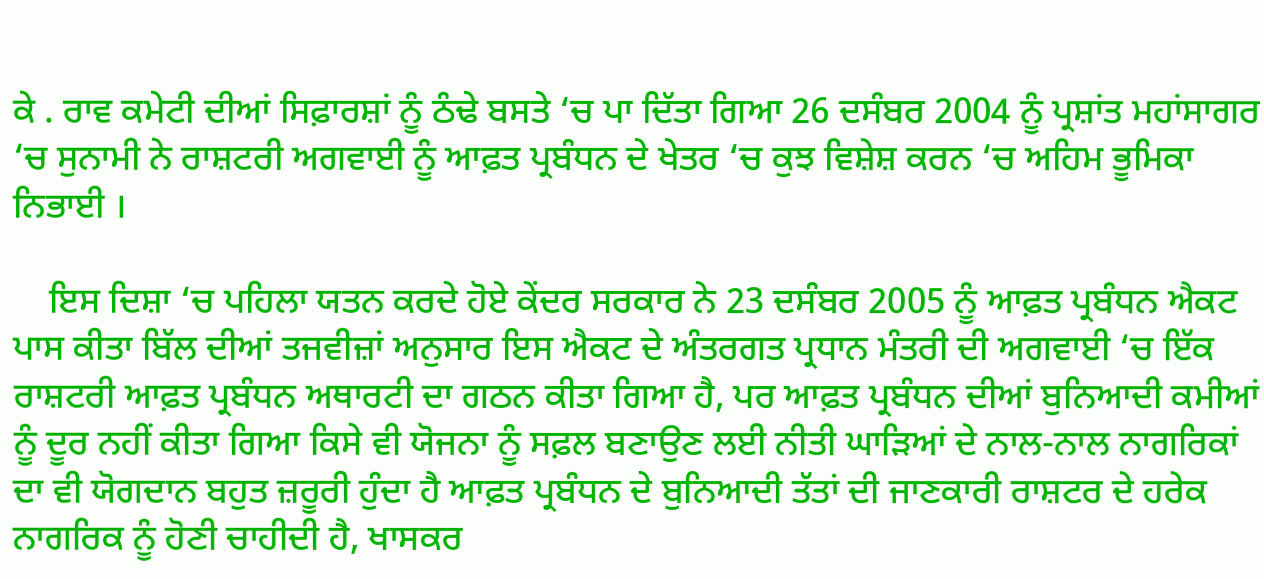ਕੇ . ਰਾਵ ਕਮੇਟੀ ਦੀਆਂ ਸਿਫ਼ਾਰਸ਼ਾਂ ਨੂੰ ਠੰਢੇ ਬਸਤੇ ‘ਚ ਪਾ ਦਿੱਤਾ ਗਿਆ 26 ਦਸੰਬਰ 2004 ਨੂੰ ਪ੍ਰਸ਼ਾਂਤ ਮਹਾਂਸਾਗਰ ‘ਚ ਸੁਨਾਮੀ ਨੇ ਰਾਸ਼ਟਰੀ ਅਗਵਾਈ ਨੂੰ ਆਫ਼ਤ ਪ੍ਰਬੰਧਨ ਦੇ ਖੇਤਰ ‘ਚ ਕੁਝ ਵਿਸ਼ੇਸ਼ ਕਰਨ ‘ਚ ਅਹਿਮ ਭੂਮਿਕਾ ਨਿਭਾਈ ।

    ਇਸ ਦਿਸ਼ਾ ‘ਚ ਪਹਿਲਾ ਯਤਨ ਕਰਦੇ ਹੋਏ ਕੇਂਦਰ ਸਰਕਾਰ ਨੇ 23 ਦਸੰਬਰ 2005 ਨੂੰ ਆਫ਼ਤ ਪ੍ਰਬੰਧਨ ਐਕਟ ਪਾਸ ਕੀਤਾ ਬਿੱਲ ਦੀਆਂ ਤਜਵੀਜ਼ਾਂ ਅਨੁਸਾਰ ਇਸ ਐਕਟ ਦੇ ਅੰਤਰਗਤ ਪ੍ਰਧਾਨ ਮੰਤਰੀ ਦੀ ਅਗਵਾਈ ‘ਚ ਇੱਕ ਰਾਸ਼ਟਰੀ ਆਫ਼ਤ ਪ੍ਰਬੰਧਨ ਅਥਾਰਟੀ ਦਾ ਗਠਨ ਕੀਤਾ ਗਿਆ ਹੈ, ਪਰ ਆਫ਼ਤ ਪ੍ਰਬੰਧਨ ਦੀਆਂ ਬੁਨਿਆਦੀ ਕਮੀਆਂ ਨੂੰ ਦੂਰ ਨਹੀਂ ਕੀਤਾ ਗਿਆ ਕਿਸੇ ਵੀ ਯੋਜਨਾ ਨੂੰ ਸਫ਼ਲ ਬਣਾਉਣ ਲਈ ਨੀਤੀ ਘਾੜਿਆਂ ਦੇ ਨਾਲ-ਨਾਲ ਨਾਗਰਿਕਾਂ ਦਾ ਵੀ ਯੋਗਦਾਨ ਬਹੁਤ ਜ਼ਰੂਰੀ ਹੁੰਦਾ ਹੈ ਆਫ਼ਤ ਪ੍ਰਬੰਧਨ ਦੇ ਬੁਨਿਆਦੀ ਤੱਤਾਂ ਦੀ ਜਾਣਕਾਰੀ ਰਾਸ਼ਟਰ ਦੇ ਹਰੇਕ ਨਾਗਰਿਕ ਨੂੰ ਹੋਣੀ ਚਾਹੀਦੀ ਹੈ, ਖਾਸਕਰ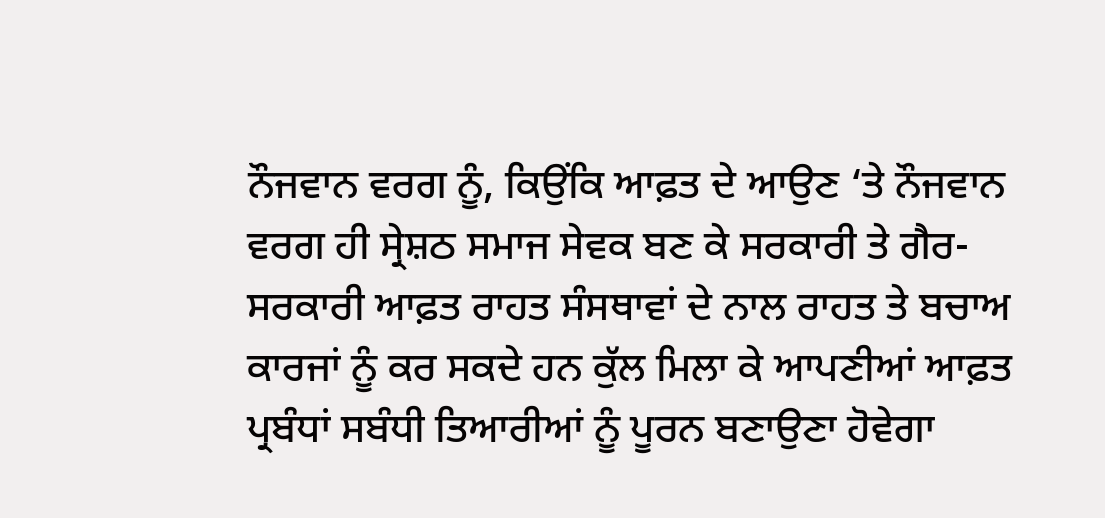ਨੌਜਵਾਨ ਵਰਗ ਨੂੰ, ਕਿਉਂਕਿ ਆਫ਼ਤ ਦੇ ਆਉਣ ‘ਤੇ ਨੌਜਵਾਨ ਵਰਗ ਹੀ ਸ੍ਰੇਸ਼ਠ ਸਮਾਜ ਸੇਵਕ ਬਣ ਕੇ ਸਰਕਾਰੀ ਤੇ ਗੈਰ-ਸਰਕਾਰੀ ਆਫ਼ਤ ਰਾਹਤ ਸੰਸਥਾਵਾਂ ਦੇ ਨਾਲ ਰਾਹਤ ਤੇ ਬਚਾਅ ਕਾਰਜਾਂ ਨੂੰ ਕਰ ਸਕਦੇ ਹਨ ਕੁੱਲ ਮਿਲਾ ਕੇ ਆਪਣੀਆਂ ਆਫ਼ਤ ਪ੍ਰਬੰਧਾਂ ਸਬੰਧੀ ਤਿਆਰੀਆਂ ਨੂੰ ਪੂਰਨ ਬਣਾਉਣਾ ਹੋਵੇਗਾ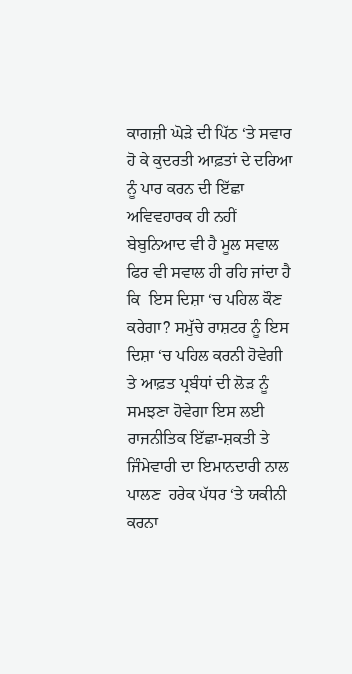ਕਾਗਜ਼ੀ ਘੋੜੇ ਦੀ ਪਿੱਠ ‘ਤੇ ਸਵਾਰ ਹੋ ਕੇ ਕੁਦਰਤੀ ਆਫ਼ਤਾਂ ਦੇ ਦਰਿਆ ਨੂੰ ਪਾਰ ਕਰਨ ਦੀ ਇੱਛਾ ਅਵਿਵਹਾਰਕ ਹੀ ਨਹੀਂ ਬੇਬੁਨਿਆਦ ਵੀ ਹੈ ਮੂਲ ਸਵਾਲ ਫਿਰ ਵੀ ਸਵਾਲ ਹੀ ਰਹਿ ਜਾਂਦਾ ਹੈ ਕਿ  ਇਸ ਦਿਸ਼ਾ ‘ਚ ਪਹਿਲ ਕੌਣ ਕਰੇਗਾ? ਸਮੁੱਚੇ ਰਾਸ਼ਟਰ ਨੂੰ ਇਸ ਦਿਸ਼ਾ ‘ਚ ਪਹਿਲ ਕਰਨੀ ਹੋਵੇਗੀ ਤੇ ਆਫ਼ਤ ਪ੍ਰਬੰਧਾਂ ਦੀ ਲੋੜ ਨੂੰ ਸਮਝਣਾ ਹੋਵੇਗਾ ਇਸ ਲਈ ਰਾਜਨੀਤਿਕ ਇੱਛਾ-ਸ਼ਕਤੀ ਤੇ ਜਿੰਮੇਵਾਰੀ ਦਾ ਇਮਾਨਦਾਰੀ ਨਾਲ ਪਾਲਣ  ਹਰੇਕ ਪੱਧਰ ‘ਤੇ ਯਕੀਨੀ ਕਰਨਾ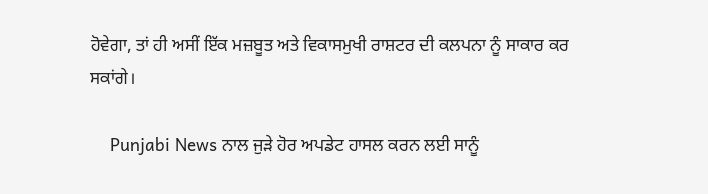ਹੋਵੇਗਾ, ਤਾਂ ਹੀ ਅਸੀਂ ਇੱਕ ਮਜ਼ਬੂਤ ਅਤੇ ਵਿਕਾਸਮੁਖੀ ਰਾਸ਼ਟਰ ਦੀ ਕਲਪਨਾ ਨੂੰ ਸਾਕਾਰ ਕਰ ਸਕਾਂਗੇ।

    Punjabi News ਨਾਲ ਜੁੜੇ ਹੋਰ ਅਪਡੇਟ ਹਾਸਲ ਕਰਨ ਲਈ ਸਾਨੂੰ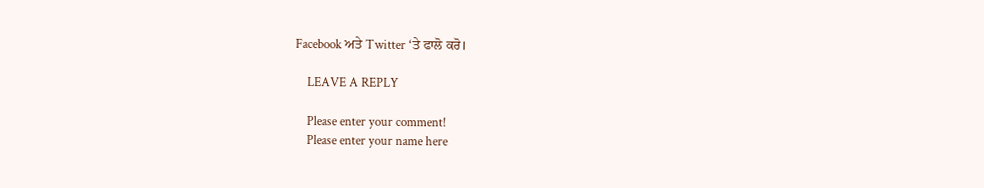Facebook ਅਤੇ Twitter ‘ਤੇ ਫਾਲੋ ਕਰੋ।

    LEAVE A REPLY

    Please enter your comment!
    Please enter your name here